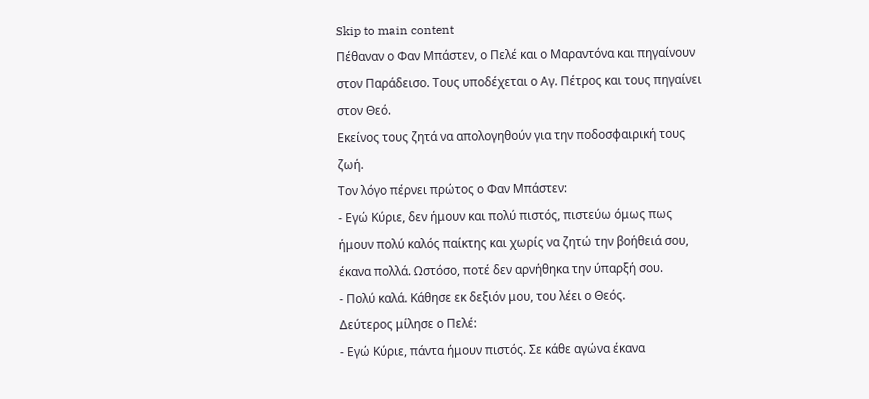Skip to main content
Πέθαναν ο Φαν Μπάστεν, ο Πελέ και ο Μαραντόνα και πηγαίνουν στον Παράδεισο. Τους υποδέχεται ο Αγ. Πέτρος και τους πηγαίνει στον Θεό.
Εκείνος τους ζητά να απολογηθούν για την ποδοσφαιρική τους ζωή.
Τον λόγο πέρνει πρώτος ο Φαν Μπάστεν:
- Εγώ Κύριε, δεν ήμουν και πολύ πιστός, πιστεύω όμως πως ήμουν πολύ καλός παίκτης και χωρίς να ζητώ την βοήθειά σου, έκανα πολλά. Ωστόσο, ποτέ δεν αρνήθηκα την ύπαρξή σου.
- Πολύ καλά. Κάθησε εκ δεξιόν μου, του λέει ο Θεός.
Δεύτερος μίλησε ο Πελέ:
- Εγώ Κύριε, πάντα ήμουν πιστός. Σε κάθε αγώνα έκανα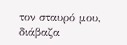τον σταυρό μου, διάβαζα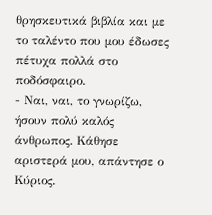θρησκευτικά βιβλία και με το ταλέντο που μου έδωσες πέτυχα πολλά στο ποδόσφαιρο.
- Ναι, ναι, το γνωρίζω, ήσουν πολύ καλός άνθρωπος. Κάθησε αριστερά μου, απάντησε ο Κύριος.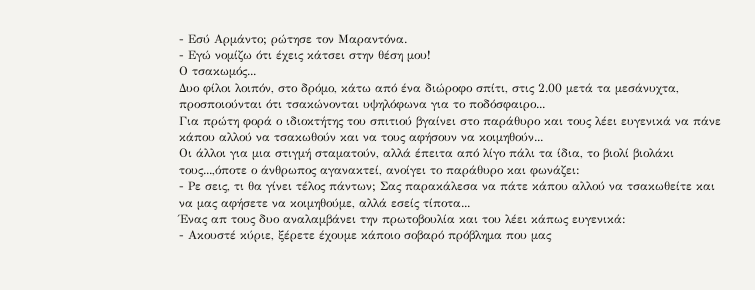- Εσύ Αρμάντο; ρώτησε τον Μαραντόνα.
- Εγώ νομίζω ότι έχεις κάτσει στην θέση μου!
Ο τσακωμός...
Δυο φίλοι λοιπόν, στο δρόμο, κάτω από ένα διώροφο σπίτι, στις 2.00 μετά τα μεσάνυχτα, προσποιούνται ότι τσακώνονται υψηλόφωνα για το ποδόσφαιρο...
Για πρώτη φορά ο ιδιοκτήτης του σπιτιού βγαίνει στο παράθυρο και τους λέει ευγενικά να πάνε κάπου αλλού να τσακωθούν και να τους αφήσουν να κοιμηθούν...
Οι άλλοι για μια στιγμή σταματούν, αλλά έπειτα από λίγο πάλι τα ίδια, το βιολί βιολάκι τους...,όποτε ο άνθρωπος αγανακτεί, ανοίγει το παράθυρο και φωνάζει:
- Ρε σεις, τι θα γίνει τέλος πάντων; Σας παρακάλεσα να πάτε κάπου αλλού να τσακωθείτε και να μας αφήσετε να κοιμηθούμε, αλλά εσείς τίποτα...
Ένας απ τους δυο αναλαμβάνει την πρωτοβουλία και του λέει κάπως ευγενικά:
- Ακουστέ κύριε, ξέρετε έχουμε κάποιο σοβαρό πρόβλημα που μας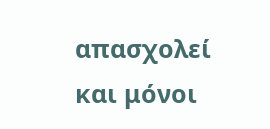απασχολεί και μόνοι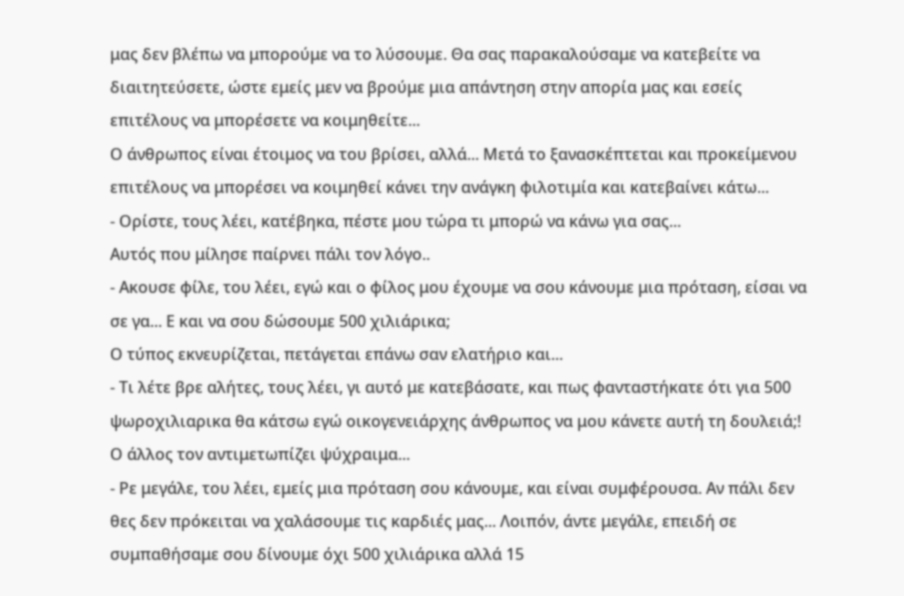μας δεν βλέπω να μπορούμε να το λύσουμε. Θα σας παρακαλούσαμε να κατεβείτε να διαιτητεύσετε, ώστε εμείς μεν να βρούμε μια απάντηση στην απορία μας και εσείς επιτέλους να μπορέσετε να κοιμηθείτε...
Ο άνθρωπος είναι έτοιμος να του βρίσει, αλλά... Μετά το ξανασκέπτεται και προκείμενου επιτέλους να μπορέσει να κοιμηθεί κάνει την ανάγκη φιλοτιμία και κατεβαίνει κάτω...
- Ορίστε, τους λέει, κατέβηκα, πέστε μου τώρα τι μπορώ να κάνω για σας...
Αυτός που μίλησε παίρνει πάλι τον λόγο..
- Ακουσε φίλε, του λέει, εγώ και ο φίλος μου έχουμε να σου κάνουμε μια πρόταση, είσαι να σε γα... Ε και να σου δώσουμε 500 χιλιάρικα;
Ο τύπος εκνευρίζεται, πετάγεται επάνω σαν ελατήριο και...
- Τι λέτε βρε αλήτες, τους λέει, γι αυτό με κατεβάσατε, και πως φανταστήκατε ότι για 500 ψωροχιλιαρικα θα κάτσω εγώ οικογενειάρχης άνθρωπος να μου κάνετε αυτή τη δουλειά;!
Ο άλλος τον αντιμετωπίζει ψύχραιμα...
- Ρε μεγάλε, του λέει, εμείς μια πρόταση σου κάνουμε, και είναι συμφέρουσα. Αν πάλι δεν θες δεν πρόκειται να χαλάσουμε τις καρδιές μας... Λοιπόν, άντε μεγάλε, επειδή σε συμπαθήσαμε σου δίνουμε όχι 500 χιλιάρικα αλλά 15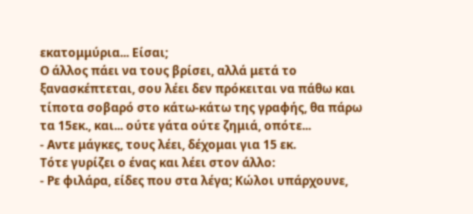εκατομμύρια... Είσαι;
Ο άλλος πάει να τους βρίσει, αλλά μετά το ξανασκέπτεται, σου λέει δεν πρόκειται να πάθω και τίποτα σοβαρό στο κάτω-κάτω της γραφής, θα πάρω τα 15εκ., και... ούτε γάτα ούτε ζημιά, οπότε...
- Αντε μάγκες, τους λέει, δέχομαι για 15 εκ.
Τότε γυρίζει ο ένας και λέει στον άλλο:
- Ρε φιλάρα, είδες που στα λέγα; Κώλοι υπάρχουνε,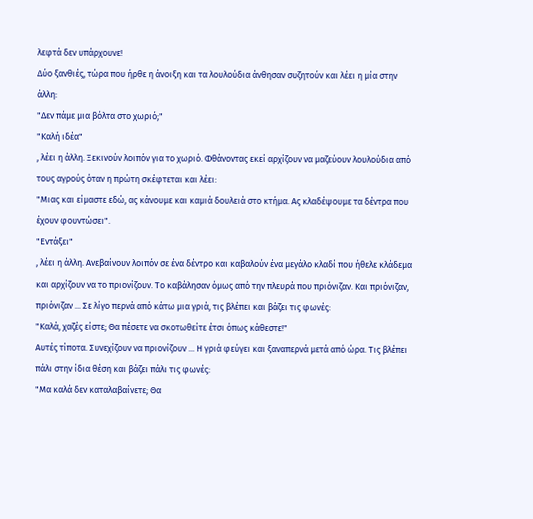λεφτά δεν υπάρχουνε!
Δύο ξανθιές, τώρα που ήρθε η άνοιξη και τα λουλούδια άνθησαν συζητούν και λέει η μία στην άλλη:
"Δεν πάμε μια βόλτα στο χωριό;"
"Καλή ιδέα"
, λέει η άλλη. Ξεκινούν λοιπόν για το χωριό. Φθάνοντας εκεί αρχίζουν να μαζεύουν λουλούδια από τους αγρούς όταν η πρώτη σκέφτεται και λέει:
"Μιας και είμαστε εδώ, ας κάνουμε και καμιά δουλειά στο κτήμα. Ας κλαδέψουμε τα δέντρα που έχουν φουντώσει".
"Εντάξει"
, λέει η άλλη. Ανεβαίνουν λοιπόν σε ένα δέντρο και καβαλούν ένα μεγάλο κλαδί που ήθελε κλάδεμα και αρχίζουν να το πριονίζουν. Το καβάλησαν όμως από την πλευρά που πριόνιζαν. Και πριόνιζαν, πριόνιζαν ... Σε λίγο περνά από κάτω μια γριά, τις βλέπει και βάζει τις φωνές:
"Καλά, χαζές είστε; Θα πέσετε να σκοτωθείτε έτσι όπως κάθεστε!"
Αυτές τίποτα. Συνεχίζουν να πριονίζουν ... Η γριά φεύγει και ξαναπερνά μετά από ώρα. Τις βλέπει πάλι στην ίδια θέση και βάζει πάλι τις φωνές:
"Μα καλά δεν καταλαβαίνετε; Θα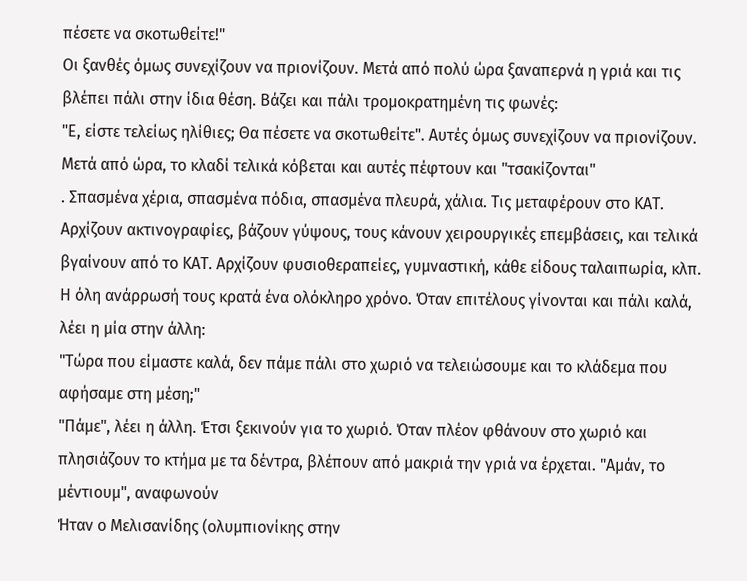πέσετε να σκοτωθείτε!"
Οι ξανθές όμως συνεχίζουν να πριονίζουν. Μετά από πολύ ώρα ξαναπερνά η γριά και τις βλέπει πάλι στην ίδια θέση. Βάζει και πάλι τρομοκρατημένη τις φωνές:
"Ε, είστε τελείως ηλίθιες; Θα πέσετε να σκοτωθείτε". Αυτές όμως συνεχίζουν να πριονίζουν. Μετά από ώρα, το κλαδί τελικά κόβεται και αυτές πέφτουν και "τσακίζονται"
. Σπασμένα χέρια, σπασμένα πόδια, σπασμένα πλευρά, χάλια. Τις μεταφέρουν στο ΚΑΤ. Αρχίζουν ακτινογραφίες, βάζουν γύψους, τους κάνουν χειρουργικές επεμβάσεις, και τελικά βγαίνουν από το ΚΑΤ. Αρχίζουν φυσιοθεραπείες, γυμναστική, κάθε είδους ταλαιπωρία, κλπ. Η όλη ανάρρωσή τους κρατά ένα ολόκληρο χρόνο. Όταν επιτέλους γίνονται και πάλι καλά, λέει η μία στην άλλη:
"Τώρα που είμαστε καλά, δεν πάμε πάλι στο χωριό να τελειώσουμε και το κλάδεμα που αφήσαμε στη μέση;"
"Πάμε", λέει η άλλη. Έτσι ξεκινούν για το χωριό. Όταν πλέον φθάνουν στο χωριό και πλησιάζουν το κτήμα με τα δέντρα, βλέπουν από μακριά την γριά να έρχεται. "Αμάν, το μέντιουμ", αναφωνούν
Ήταν ο Μελισανίδης (ολυμπιονίκης στην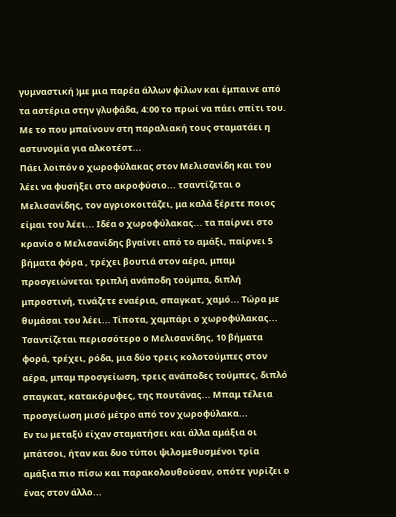γυμναστική )με μια παρέα άλλων φίλων και έμπαινε από τα αστέρια στην γλυφάδα, 4:00 το πρωί να πάει σπίτι του.
Με το που μπαίνουν στη παραλιακή τους σταματάει η αστυνομία για αλκοτέστ...
Πάει λοιπόν ο χωροφύλακας στον Μελισανίδη και του λέει να φυσήξει στο ακροφύσιο... τσαντίζεται ο Μελισανίδης, τον αγριοκοιτάζει, μα καλά ξέρετε ποιος είμαι του λέει... Ιδέα ο χωροφύλακας... τα παίρνει στο κρανίο ο Μελισανίδης βγαίνει από το αμάξι, παίρνει 5 βήματα φόρα , τρέχει βουτιά στον αέρα, μπαμ προσγειώνεται τριπλή ανάποδη τούμπα, διπλή μπροστινή, τινάζετε εναέρια, σπαγκατ, χαμό... Τώρα με θυμάσαι του λέει... Τίποτα, χαμπάρι ο χωροφύλακας... Τσαντίζεται περισσότερο ο Μελισανίδης, 10 βήματα φορά, τρέχει, ρόδα, μια δύο τρεις κολοτούμπες στον αέρα, μπαμ προσγείωση, τρεις ανάποδες τούμπες, διπλό σπαγκατ, κατακόρυφες, της πουτάνας... Μπαμ τέλεια προσγείωση μισό μέτρο από τον χωροφύλακα...
Εν τω μεταξύ είχαν σταματήσει και άλλα αμάξια οι μπάτσοι, ήταν και δυο τύποι ψιλομεθυσμένοι τρία αμάξια πιο πίσω και παρακολουθούσαν, οπότε γυρίζει ο ένας στον άλλο...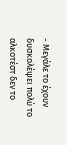- Μεγάλε το έχουν δυσκολέψει πολύ το αλκοτέστ δεν το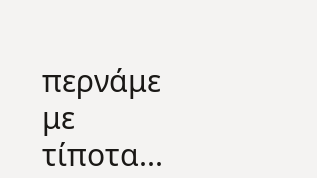περνάμε με τίποτα...